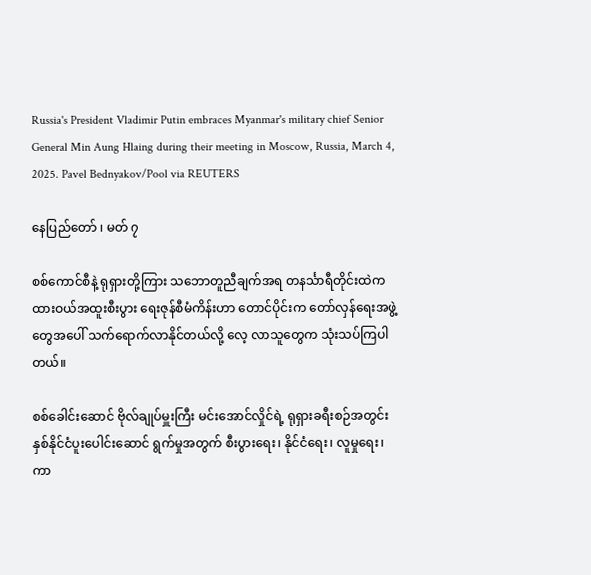Russia's President Vladimir Putin embraces Myanmar's military chief Senior General Min Aung Hlaing during their meeting in Moscow, Russia, March 4, 2025. Pavel Bednyakov/Pool via REUTERS

နေပြည်တော် ၊ မတ် ၇

စစ်ကောင်စီနဲ့ ရုရှားတို့ကြား သဘောတူညီချက်အရ တနင်္သာရီတိုင်းထဲက ထားဝယ်အထူးစီးပွား ရေးဇုန်စီမံကိန်းဟာ တောင်ပိုင်းက တော်လှန်ရေးအဖွဲ့တွေအပေါ် သက်ရောက်လာနိုင်တယ်လို့ လေ့ လာသူတွေက သုံးသပ်ကြပါတယ်။

စစ်ခေါင်းဆောင် ဗိုလ်ချုပ်မှူးကြီး မင်းအောင်လှိုင်ရဲ့ ရုရှားခရီးစဉ်အတွင်း နှစ်နိုင်ငံပူးပေါင်းဆောင် ရွက်မှုအတွက် စီးပွားရေး၊ နိုင်ငံရေး၊ လူမှုရေး၊ ကာ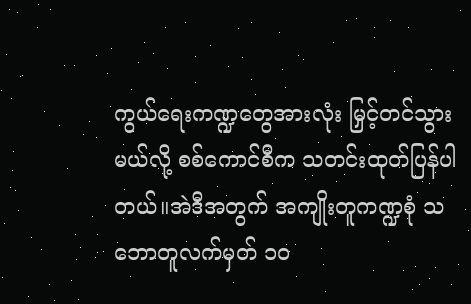ကွယ်ရေးကဏ္ဍတွေအားလုံး မြှင့်တင်သွားမယ်လို့ စစ်ကောင်စီက သတင်းထုတ်ပြန်ပါတယ်။အဲဒီအတွက် အကျိုးတူကဏ္ဍစုံ သဘောတူလက်မှတ် ၁၀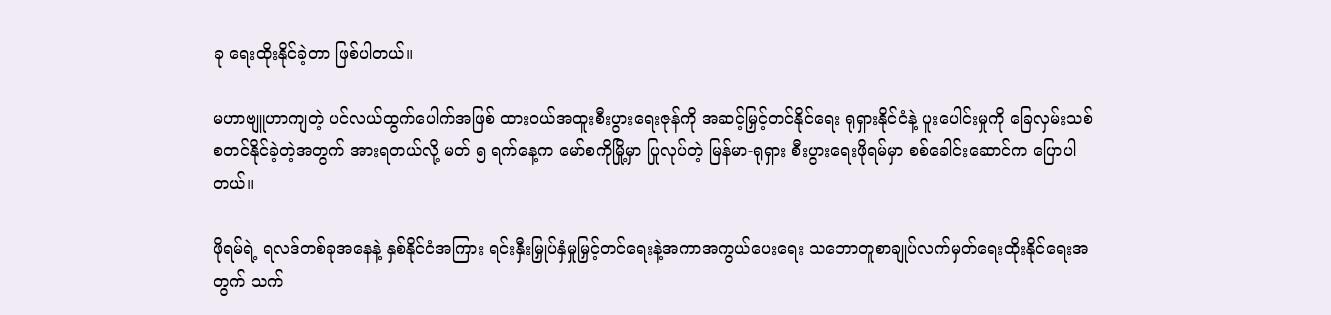ခု ရေးထိုးနိုင်ခဲ့တာ ဖြစ်ပါတယ်။

မဟာဗျူဟာကျတဲ့ ပင်လယ်ထွက်ပေါက်အဖြစ် ထားဝယ်အထူးစီးပွားရေးဇုန်ကို အဆင့်မြှင့်တင်နိုင်‌ရေး ရုရှားနိုင်ငံနဲ့ ပူးပေါင်းမှုကို ခြေလှမ်းသစ်စတင်နိုင်ခဲ့တဲ့အတွက် အားရတယ်လို့ မတ် ၅ ရက်နေ့က မော်စကိုမြို့မှာ ပြုလုပ်တဲ့ မြန်မာ-ရုရှား စီးပွားရေးဖိုရမ်မှာ စစ်ခေါင်းဆောင်က ပြောပါတယ်။

ဖိုရမ်ရဲ့ ရလဒ်တစ်ခုအနေနဲ့ နှစ်နိုင်ငံအကြား ရင်းနှီးမြှုပ်နှံမှုမြှင့်တင်ရေးနဲ့အကာအကွယ်ပေးရေး သဘောတူစာချုပ်လက်မှတ်ရေးထိုးနိုင်ရေးအတွက် သက်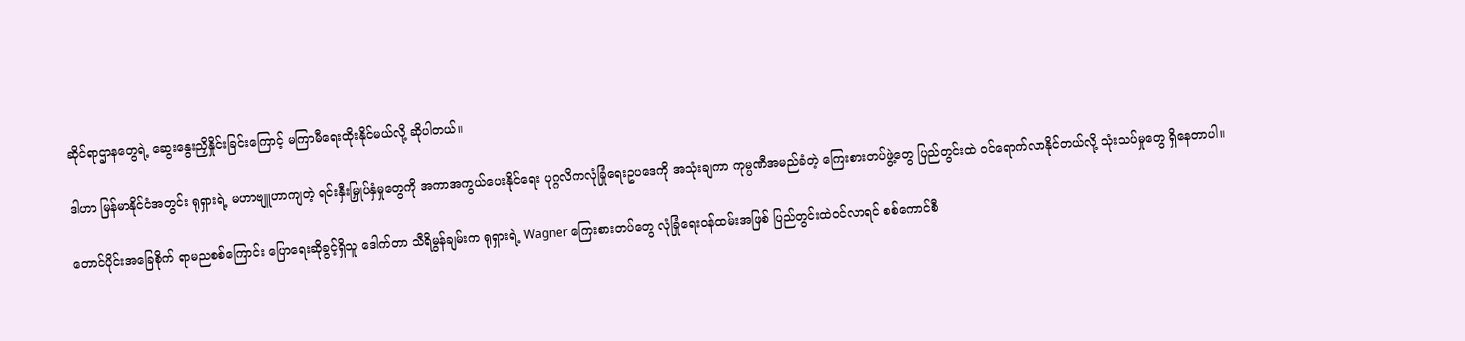ဆိုင်ရာဌာနတွေရဲ့ ဆွေးနွေးညှိနှိုင်းခြင်းကြောင့် မကြာမီရေးထိုးနိုင်မယ်လို့ ဆိုပါတယ်။

ဒါဟာ မြန်မာနိုင်ငံအတွင်း ရုရှားရဲ့ မဟာဗျူဟာကျတဲ့ ရင်းနှီးမြှုပ်နှံမှုတွေကို အကာအကွယ်ပေးနိုင်ရေး ပုဂ္ဂလိကလုံခြုံရေးဥပဒေကို အသုံးချကာ ကုမ္ပဏီအမည်ခံတဲ့ ကြေးစားတပ်ဖွဲ့တွေ ပြည်တွင်းထဲ ဝင်ရောက်လာနိုင်တယ်လို့ သုံးသပ်မှုတွေ ရှိနေတာပါ။

တောင်ပိုင်းအခြေစိုက် ရာမညစစ်ကြောင်း ပြောရေးဆိုခွင့်ရှိသူ ဒေါက်တာ သီရိမွန်ချမ်းက ရုရှားရဲ့ Wagner ကြေးစားတပ်တွေ လုံခြုံရေးဝန်ထမ်းအဖြစ် ပြည်တွင်းထဲဝင်လာရင် စစ်ကောင်စီ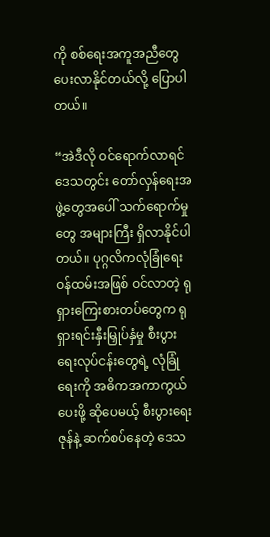ကို စစ်ရေးအကူအညီတွေ ပေးလာနိုင်တယ်လို့ ပြောပါတယ်။

“အဲဒီလို ဝင်ရောက်လာရင် ဒေသတွင်း တော်လှန်ရေးအဖွဲ့တွေအပေါ် သက်ရောက်မှုတွေ အများကြီး ရှိလာနိုင်ပါတယ်။ ပုဂ္ဂလိကလုံခြုံရေးဝန်ထမ်းအဖြစ် ဝင်လာတဲ့ ရုရှားကြေးစားတပ်တွေက ရုရှားရင်းနှီးမြှုပ်နှံမှု စီးပွားရေးလုပ်ငန်းတွေရဲ့ လုံခြုံရေးကို အဓိကအကာကွယ်ပေးဖို့ ဆိုပေမယ့် စီးပွားရေးဇုန်နဲ့ ဆက်စပ်နေတဲ့ ဒေသ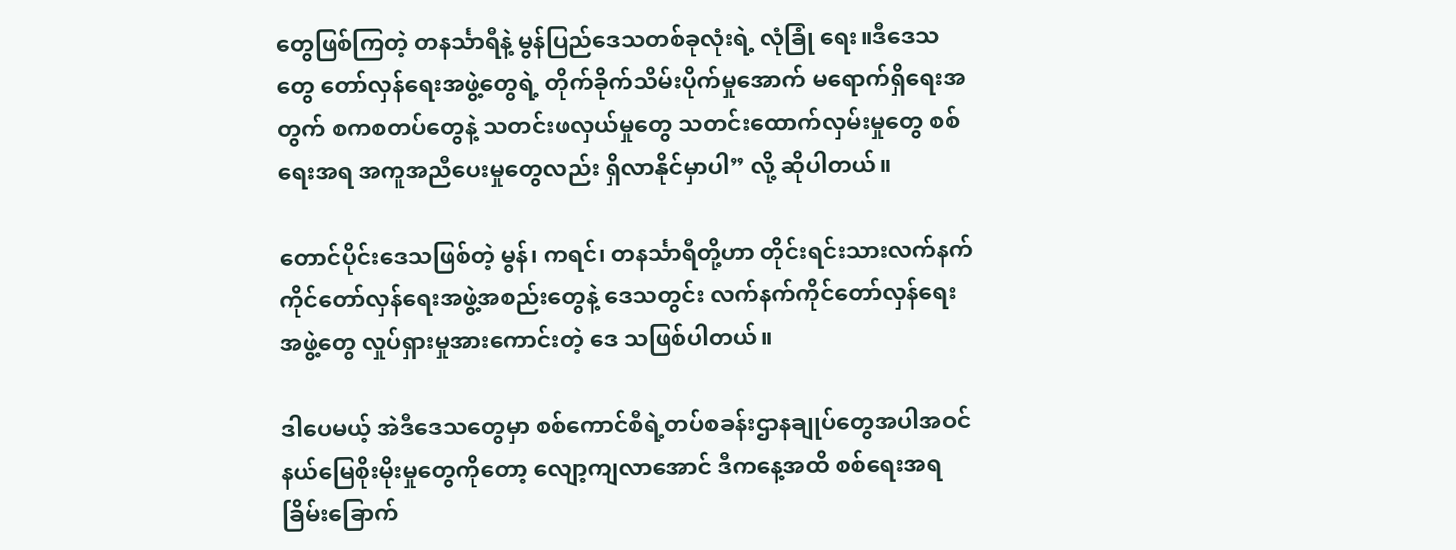တွေဖြစ်ကြတဲ့ တနင်္သာရီနဲ့ မွန်ပြည်ဒေသတစ်ခုလုံးရဲ့ လုံခြုံ ရေး။ဒီဒေသတွေ တော်လှန်ရေးအဖွဲ့တွေရဲ့ တိုက်ခိုက်သိမ်းပိုက်မှုအောက် မရောက်ရှိရေးအတွက် စကစတပ်တွေနဲ့ သတင်းဖလှယ်မှုတွေ သတင်းထောက်လှမ်းမှုတွေ စစ်ရေးအရ အကူအညီပေးမှုတွေလည်း ရှိလာနိုင်မှာပါ” လို့ ဆိုပါတယ်။

တောင်ပိုင်းဒေသဖြစ်တဲ့ မွန်၊ ကရင်၊ တနင်္သာရီတို့ဟာ တိုင်းရင်းသားလက်နက်ကိုင်တော်လှန်ရေးအဖွဲ့အစည်းတွေနဲ့ ဒေသတွင်း လက်နက်ကိုင်တော်လှန်ရေးအဖွဲ့တွေ လှုပ်ရှားမှုအားကောင်းတဲ့ ဒေ သဖြစ်ပါတယ်။

ဒါပေမယ့် အဲဒီ‌ဒေသတွေမှာ စစ်ကောင်စီရဲ့တပ်စခန်းဌာနချုပ်တွေအပါအဝင် နယ်မြေစိုးမိုးမှုတွေကိုတော့ လျော့ကျလာအောင် ဒီကနေ့အထိ စစ်ရေးအရ ခြိမ်းခြောက်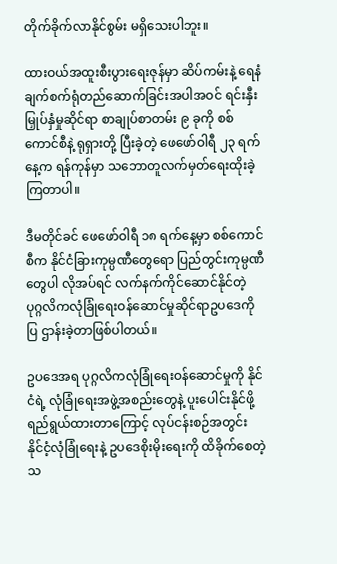တိုက်ခိုက်လာနိုင်စွမ်း မရှိသေးပါဘူး။

ထားဝယ်အထူးစီးပွားရေးဇုန်မှာ ဆိပ်ကမ်းနဲ့ ရေနံချက်စက်ရုံတည်ဆောက်ခြင်းအပါအဝင် ရင်းနှီး မြှုပ်နှံမှုဆိုင်ရာ စာချုပ်စာတမ်း ၉ ခုကို စစ်ကောင်စီနဲ့ ရုရှားတို့ ပြီးခဲ့တဲ့ ဖေဖော်ဝါရီ ၂၃ ရက်နေ့က ရန်ကုန်မှာ သဘောတူလက်မှတ်ရေးထိုးခဲ့ကြတာပါ။

ဒီမတိုင်ခင် ဖေဖော်ဝါရီ ၁၈ ရက်နေ့မှာ စစ်ကောင်စီက နိုင်ငံခြားကုမ္ပဏီတွေရော ပြည်တွင်းကုမ္ပဏီတွေပါ လိုအပ်ရင် လက်နက်ကိုင်ဆောင်နိုင်တဲ့ ပုဂ္ဂလိကလုံခြုံရေးဝန်ဆောင်မှုဆိုင်ရာဥပဒေကို ပြ ဌာန်းခဲ့တာဖြစ်ပါတယ်။

ဥပဒေအရ ပုဂ္ဂလိကလုံခြုံရေးဝန်ဆောင်မှုကို နိုင်ငံရဲ့ လုံခြုံရေးအဖွဲ့အစည်းတွေနဲ့ ပူးပေါင်းနိုင်ဖို့ ရည်ရွယ်ထားတာကြောင့် လုပ်ငန်းစဉ်အတွင်း နိုင်ငံ့လုံခြုံရေးနဲ့ ဥပဒေစိုးမိုးရေးကို ထိခိုက်စေတဲ့ သ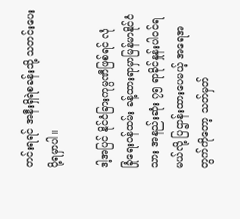တင်းရရင် အနီးရှိရဲစခန်းသို့ သတင်းပေးပို့ရမှာပါ။

ဒါ့အပြင် နိုင်ငံခြားကုမ္ပဏီဖြစ်ရင် လုံခြုံ‌ရေးဝန်ထမ်း ခန့်ထားရာမှာမြန်မာနိုင်ငံသား အနည်းဆုံး ၇၅ ရာခိုင်နှုန်းပါဝင်ရမယ်လို့ ပြဌာန်းထားပေမယ့် အရေအတွက်ကိုတော့ သတ်မှတ်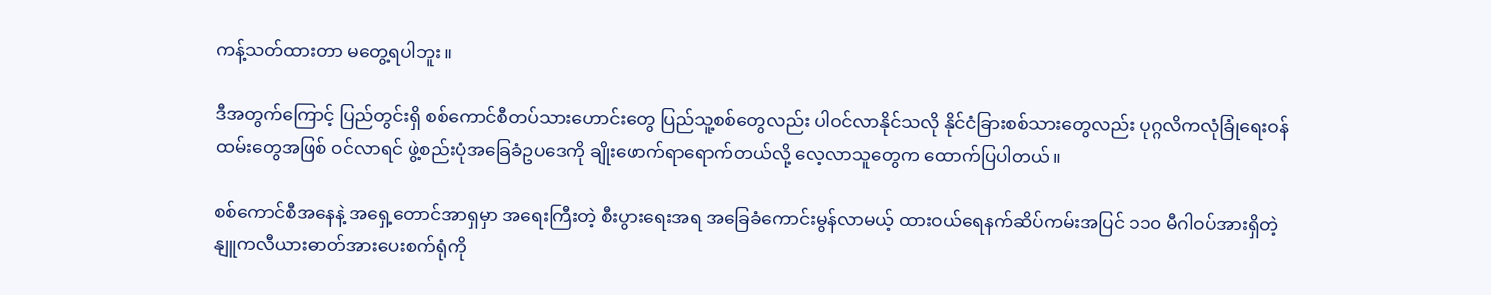ကန့်သတ်ထားတာ မတွေ့ရပါဘူး။

ဒီအတွက်ကြောင့် ပြည်တွင်းရှိ စစ်ကောင်စီတပ်သားဟောင်းတွေ ပြည်သူ့စစ်တွေလည်း ပါဝင်လာနိုင်သလို နိုင်ငံခြားစစ်သားတွေလည်း ပုဂ္ဂလိကလုံခြုံရေးဝန်ထမ်းတွေအဖြစ် ဝင်လာရင် ဖွဲ့စည်းပုံအခြေခံဥပဒေကို ချိုးဖောက်ရာရောက်တယ်လို့ လေ့လာသူတွေက ထောက်ပြပါတယ်။

စစ်ကောင်စီအနေနဲ့ အရှေ့တောင်အာရှမှာ အရေးကြီးတဲ့ စီးပွားရေးအရ အခြေခံ‌ကောင်းမွန်လာမယ့် ထားဝယ်ရေနက်ဆိပ်ကမ်းအပြင် ၁၁၀ မီဂါဝပ်အားရှိတဲ့ နျူကလီယားဓာတ်အားပေးစက်ရုံကို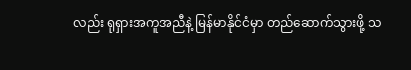လည်း ရုရှားအကူအညီနဲ့ မြန်မာနိုင်ငံမှာ တည်ဆောက်သွားဖို့ သ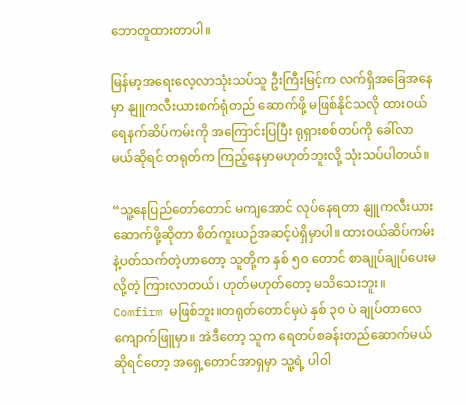ဘောတူထားတာပါ။

မြန်မာ့အရေးလေ့လာသုံးသပ်သူ ဦးကြီးမြင့်က လက်ရှိအခြေအနေမှာ နျူကလီးယားစက်ရုံတည် ဆောက်ဖို့ မဖြစ်နိုင်သလို ထားဝယ်ရေနက်ဆိပ်ကမ်းကို အကြောင်းပြပြီး ရုရှားစစ်တပ်ကို ခေါ်လာမယ်ဆိုရင် တရုတ်က ကြည့်နေမှာမဟုတ်ဘူးလို့ သုံးသပ်ပါတယ်။

“သူ့နေပြည်တော်တောင် မကျအောင် လုပ်နေရတာ နျူကလီးယားဆောက်ဖို့ဆိုတာ စိတ်ကူးယဉ်အဆင့်ပဲရှိမှာပါ။ ထားဝယ်ဆိပ်ကမ်းနဲ့ပတ်သက်တဲ့ဟာတော့ သူတို့က နှစ် ၅၀ တောင် စာချုပ်ချုပ်ပေးမလို့တဲ့ ကြားလာတယ်၊ ဟုတ်မဟုတ်တော့ မသိသေးဘူး။ Comfirm မဖြစ်ဘူး။တရုတ်တောင်မှပဲ နှစ် ၃၀ ပဲ ချုပ်တာလေ ကျောက်ဖြူမှာ။ အဲဒီတော့ သူက ရေတပ်စခန်းတည်ဆောက်မယ်ဆိုရင်တော့ အရှေ့တောင်အာရှမှာ သူ့ရဲ့ ပါဝါ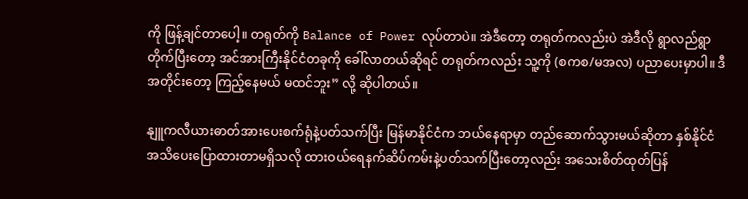ကို ဖြန့်ချင်တာပေါ့။ တရုတ်ကို Balance of Power လုပ်တာပဲ။ အဲဒီတော့ တရုတ်ကလည်းပဲ အဲဒီလို ရွာလည်ရွာတိုက်ပြီးတော့ အင်အားကြီးနိုင်ငံတခုကို ခေါ်လာတယ်ဆိုရင် တရုတ်ကလည်း သူ့ကို (စကစ/မအလ) ပညာပေးမှာပါ။ ဒီအတိုင်းတော့ ကြည့်နေမယ် မထင်ဘူး” လို့ ဆိုပါတယ်။

နျူကလီယားဓာတ်အားပေးစက်ရုံနဲ့ပတ်သက်ပြီး မြန်မာနိုင်ငံက ဘယ်နေရာမှာ တည်ဆောက်သွားမယ်ဆိုတာ နှစ်နိုင်ငံအသိပေးပြောထားတာမရှိသလို ထားဝယ်ရေနက်ဆိပ်ကမ်းနဲ့ပတ်သက်ပြီးတော့လည်း အသေးစိတ်ထုတ်ပြန်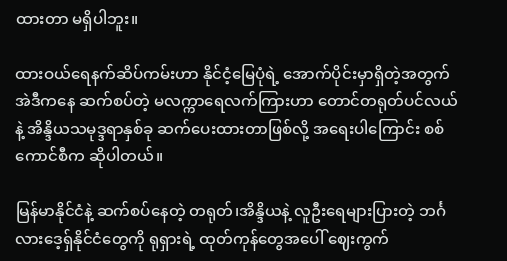ထားတာ မရှိပါဘူး။

ထားဝယ်ရေနက်ဆိပ်ကမ်းဟာ နိုင်ငံ့မြေပုံရဲ့ အောက်ပိုင်းမှာရှိတဲ့အတွက် အဲဒီကနေ ဆက်စပ်တဲ့ မလက္ကာရေလက်ကြားဟာ တောင်တရုတ်ပင်လယ်နဲ့ အိန္ဒိယသမုဒ္ဒရာနှစ်ခု ဆက်ပေးထားတာဖြစ်လို့ အ‌ရေးပါကြောင်း စစ်ကောင်စီက ဆိုပါတယ်။

မြန်မာနိုင်ငံနဲ့ ဆက်စပ်နေတဲ့ တရုတ်၊အိန္ဒိယနဲ့ လူဦးရေများပြားတဲ့ ဘင်္ဂလားဒေ့ရှ်နိုင်ငံတွေကို ရုရှားရဲ့ ထုတ်ကုန်တွေအပေါ် ဈေးကွက်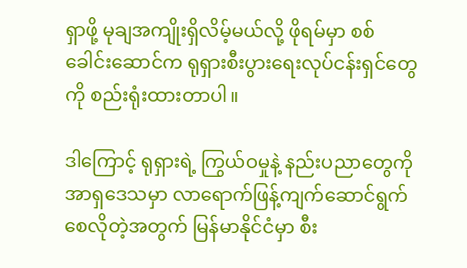ရှာဖို့ မုချအကျိုးရှိလိမ့်မယ်လို့ ဖိုရမ်မှာ စစ်ခေါင်းဆောင်က ရုရှားစီးပွားရေးလုပ်ငန်းရှင်တွေကို စည်းရုံးထားတာပါ။

ဒါကြောင့် ရုရှားရဲ့ ကြွယ်ဝမှုနဲ့ နည်းပညာတွေကို အာရှဒေသမှာ လာရောက်ဖြန့်ကျက်ဆောင်ရွက်စေလိုတဲ့အတွက် မြန်မာနိုင်ငံမှာ စီး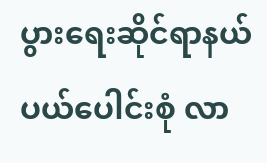ပွားရေးဆိုင်ရာနယ်ပယ်ပေါင်းစုံ လာ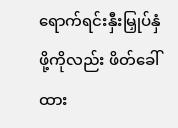ရောက်ရင်းနှီးမြှုပ်နှံဖို့ကိုလည်း ဖိတ်ခေါ်ထား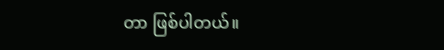တာ ဖြစ်ပါတယ်။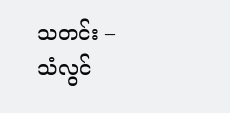သတင်း – သံလွင်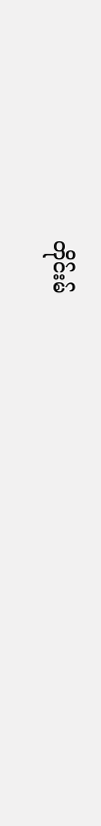တိုင်းမ်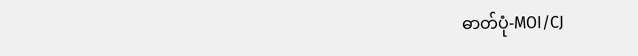ဓာတ်ပုံ-MOI/CJ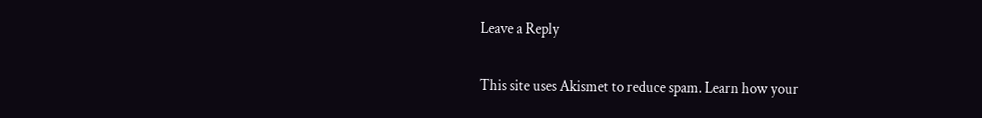Leave a Reply

This site uses Akismet to reduce spam. Learn how your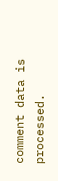comment data is processed.